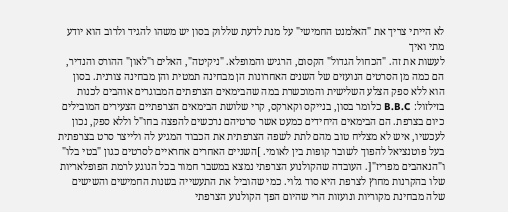לא הייתי צריך את "האלמנט החמישי" על מנת לדעת שללוק בסון יש משהו להגיד ולרוב הוא יודע מתי ואיך
לעשות את זה. "הכחול הגדול" הקסום, הרגיש והמופלא. "ניקיטה", האלים ו"לאון" ההורס והנדיר, הם כמה מן הסרטים הנועזים של השנים האחרונות הן מבחינה תמטית והן מבחינה צורנית. בסון הוא ללא ספק הצלע השלישית והמוכשרת במה שהבימאים הצרפתים המבוגרים אוהבים לכנות בזילזול: B.B.C כלומר בסון, בנייקס וקארקס, קרי שלושת הבימאים הצרפתיים הצעירים המובילים כיום בצרפת. הם הבימאים היחידים כמעט אשר סרטיהם נרכשים להפצה בחו"ל וללא ספק, נכון לעכשיו, איש לא מצליח טוב מהם לתת לשפה הצרפתית את הכבוד המגיע לה ולייצר סרט בצרפתית בעל פוטנציאל להפוך לשובר קופות בין לאומי. ]השניים האחרים אחראיים לסרטים כגון "בטי בלו" ו"הנאהבים מפריז"[. העובדה שהקולנוע הצרפתי נמצא במשבר חמור בכל הנוגע לרמת הפופלאריות שלו בהקרנות מחוץ לצרפת היא סוד גלוי. כמי שהוביל את התעשייה בשנות החמישים והשישים שלה מבחינת מקוריות ונועזות הרי שהיום הפך הקולנוע הצרפתי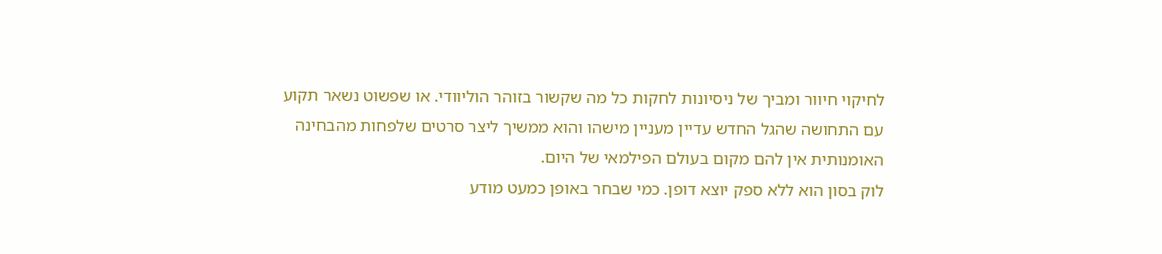לחיקוי חיוור ומביך של ניסיונות לחקות כל מה שקשור בזוהר הוליוודי. או שפשוט נשאר תקוע עם התחושה שהגל החדש עדיין מעניין מישהו והוא ממשיך ליצר סרטים שלפחות מהבחינה האומנותית אין להם מקום בעולם הפילמאי של היום.
לוק בסון הוא ללא ספק יוצא דופן. כמי שבחר באופן כמעט מודע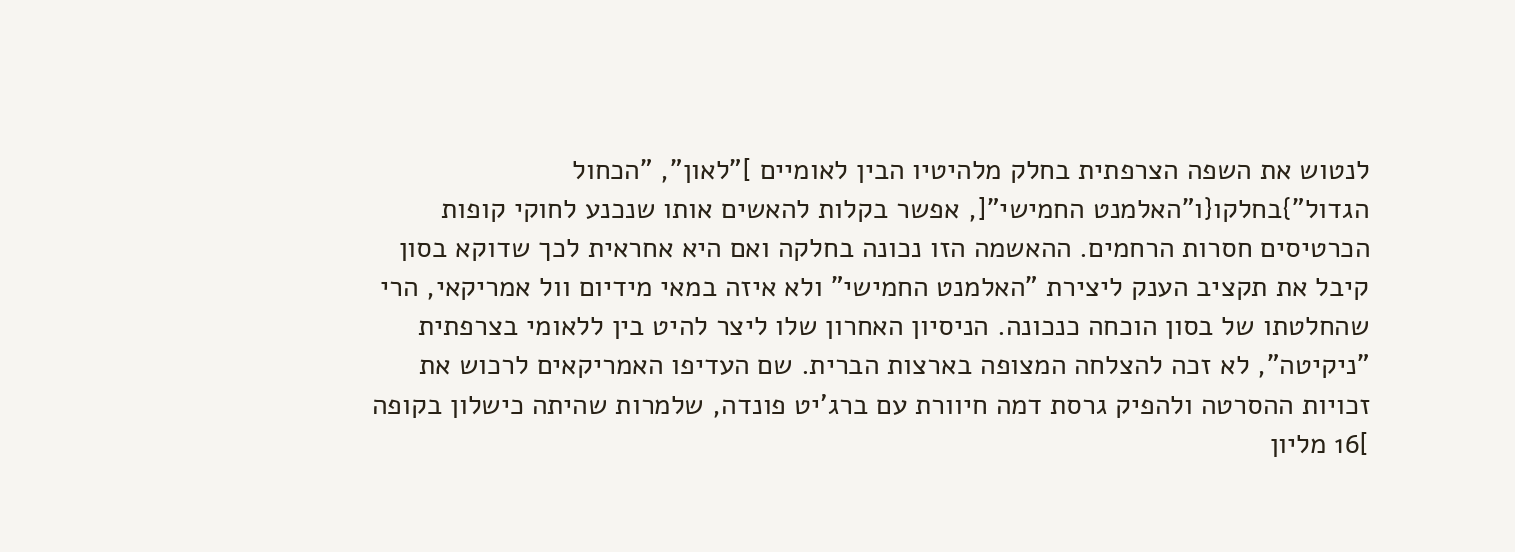לנטוש את השפה הצרפתית בחלק מלהיטיו הבין לאומיים ]"לאון", "הכחול הגדול"}בחלקו{ו"האלמנט החמישי"[, אפשר בקלות להאשים אותו שנכנע לחוקי קופות הכרטיסים חסרות הרחמים. ההאשמה הזו נכונה בחלקה ואם היא אחראית לכך שדוקא בסון קיבל את תקציב הענק ליצירת "האלמנט החמישי" ולא איזה במאי מידיום וול אמריקאי, הרי שהחלטתו של בסון הוכחה כנכונה. הניסיון האחרון שלו ליצר להיט בין ללאומי בצרפתית "ניקיטה", לא זכה להצלחה המצופה בארצות הברית. שם העדיפו האמריקאים לרכוש את זכויות ההסרטה ולהפיק גרסת דמה חיוורת עם ברג'יט פונדה, שלמרות שהיתה כישלון בקופה ]16 מליון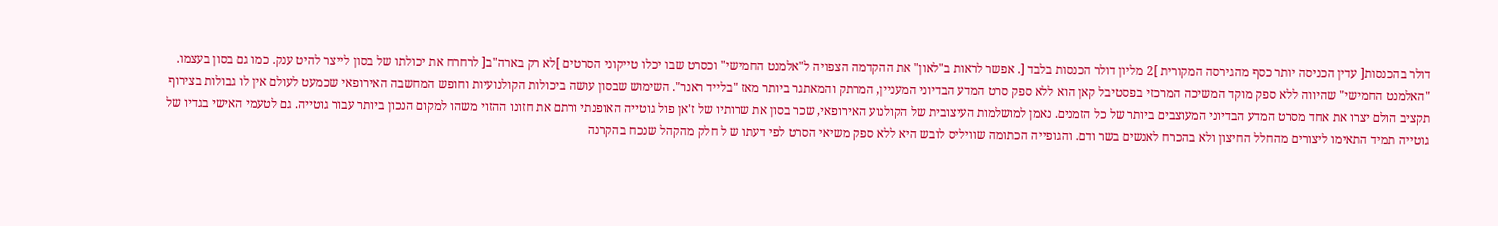דולר בהכנסות[ עדין הכניסה יותר כסף מהגירסה המקורית ]2 מליון דולר הכנסות בלבד [. אפשר לראות ב"לאון" את ההקדמה הצפויה ל"אלמנט החמישי" וכסרט שבו יכלו טייקוני הסרטים ]לא רק בארה"ב[ לרחרח את יכולתו של בסון לייצר להיט ענק. כמו גם בסון בעצמו.
"האלמנט החמישי" שהיווה ללא ספק מוקד המשיכה המרכזי בפסטיבל קאן הוא ללא ספק סרט המדע הבדיוני המעניין, המרתק והמאתגר ביותר מאז "בלייד ראנר". השימוש שבסון עושה ביכולות הקולנועיות וחופש המחשבה האירופאי שכמעט לעולם אין לו גבולות בצירוף תקציב הולם יצרו את אחד מסרט המדע הבדיוני המעוצבים ביותר של כל הזמנים. נאמן למושלמות העיצובית של הקולנוע האירופאי, שכר בסון את שרותיו של ז'אן פול גוטייה האופנתי ורתם את חזונו ההזוי משהו למקום הנכון ביותר עבור גוטייה. גם לטעמי האישי בגדיו של גוטייה תמיד התאימו ליצורים מהחלל החיצון ולא בהכרח לאנשים בשר ודם. והגופייה הכתומה שוויליס לובש היא ללא ספק משיאי הסרט לפי דעתו ש ל חלק מהקהל שנכח בהקרנה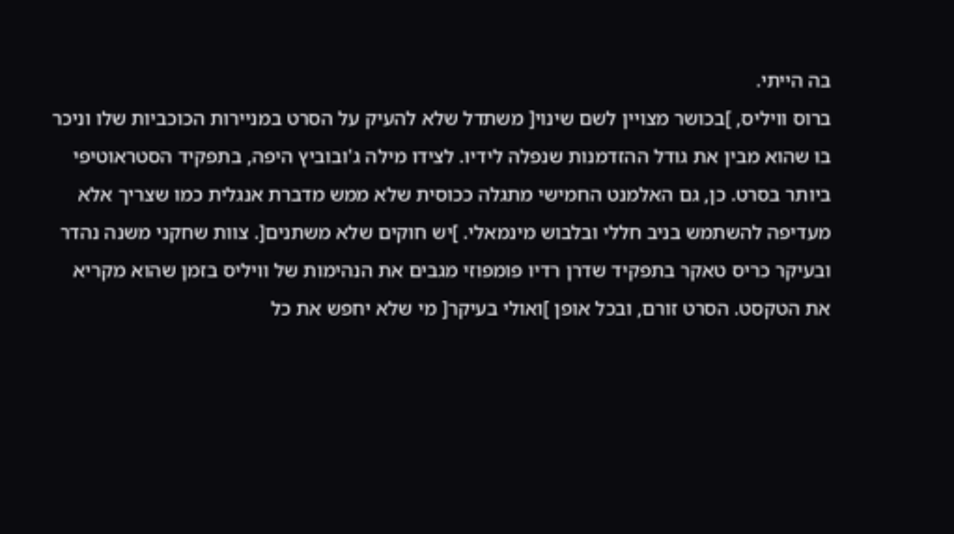בה הייתי.
ברוס וויליס, ]בכושר מצויין לשם שינוי[ משתדל שלא להעיק על הסרט במניירות הכוכביות שלו וניכר בו שהוא מבין את גודל ההזדמנות שנפלה לידיו. לצידו מילה ג'ובוביץ היפה, בתפקיד הסטראוטיפי ביותר בסרט. כן, גם האלמנט החמישי מתגלה ככוסית שלא ממש מדברת אנגלית כמו שצריך אלא מעדיפה להשתמש בניב חללי ובלבוש מינמאלי. ]יש חוקים שלא משתנים[. צוות שחקני משנה נהדר ובעיקר כריס טאקר בתפקיד שדרן רדיו פומפוזי מגבים את הנהימות של וויליס בזמן שהוא מקריא את הטקסט. הסרט זורם, ובכל אופן ]ואולי בעיקר[ מי שלא יחפש את כל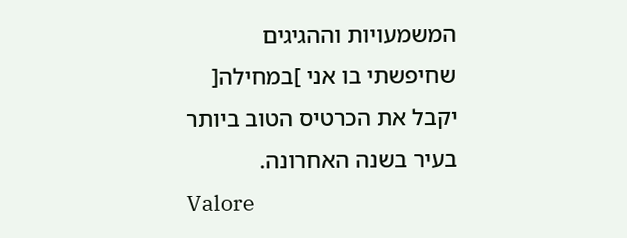המשמעויות וההגיגים שחיפשתי בו אני ]במחילה[ יקבל את הכרטיס הטוב ביותר בעיר בשנה האחרונה.
Valore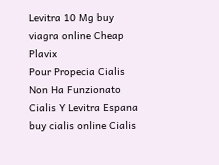Levitra 10 Mg buy viagra online Cheap Plavix
Pour Propecia Cialis Non Ha Funzionato Cialis Y Levitra Espana buy cialis online Cialis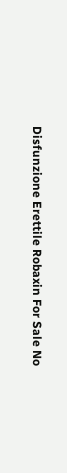Disfunzione Erettile Robaxin For Sale No